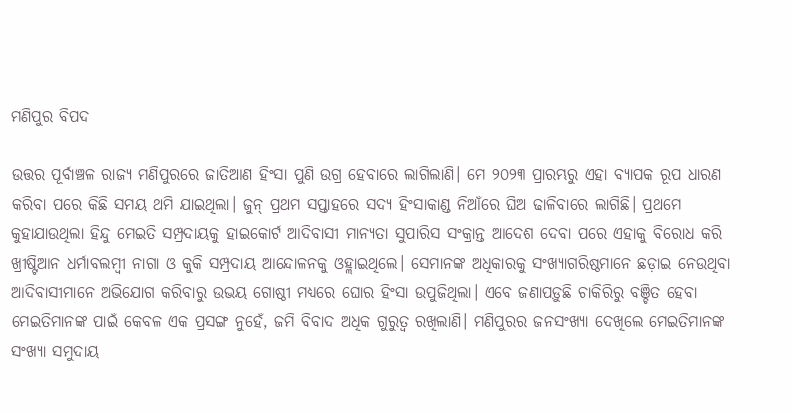ମଣିପୁର ବିପଦ

ଉତ୍ତର ପୂର୍ବାଞ୍ଚଳ ରାଜ୍ୟ ମଣିପୁରରେ ଜାତିଆଣ ହିଂସା ପୁଣି ଉଗ୍ର ହେବାରେ ଲାଗିଲାଣି। ମେ ୨୦୨୩ ପ୍ରାରମ୍ଭରୁ ଏହା ବ୍ୟାପକ ରୂପ ଧାରଣ କରିବା ପରେ କିଛି ସମୟ ଥମି ଯାଇଥିଲା। ଜୁନ୍‌ ପ୍ରଥମ ସପ୍ତାହରେ ସଦ୍ୟ ହିଂସାକାଣ୍ଡ ନିଆଁରେ ଘିଅ ଢାଳିବାରେ ଲାଗିଛି। ପ୍ରଥମେ କୁହାଯାଉଥିଲା ହିନ୍ଦୁ ମେଇତି ସମ୍ପ୍ରଦାୟକୁ ହାଇକୋର୍ଟ ଆଦିବାସୀ ମାନ୍ୟତା ସୁପାରିସ ସଂକ୍ରାନ୍ତ ଆଦେଶ ଦେବା ପରେ ଏହାକୁ ବିରୋଧ କରି ଖ୍ରୀଷ୍ଟିଆନ ଧର୍ମାବଲମ୍ବୀ ନାଗା ଓ କୁକି ସମ୍ପ୍ରଦାୟ ଆନ୍ଦୋଳନକୁ ଓହ୍ଲାଇଥିଲେ। ସେମାନଙ୍କ ଅଧିକାରକୁ ସଂଖ୍ୟାଗରିଷ୍ଠମାନେ ଛଡ଼ାଇ ନେଉଥିବା ଆଦିବାସୀମାନେ ଅଭିଯୋଗ କରିବାରୁ ଉଭୟ ଗୋଷ୍ଠୀ ମଧ୍ୟରେ ଘୋର ହିଂସା ଉପୁଜିଥିଲା। ଏବେ ଜଣାପଡ଼ୁଛି ଚାକିରିରୁ ବଞ୍ଚିତ ହେବା ମେଇତିମାନଙ୍କ ପାଇଁ କେବଳ ଏକ ପ୍ରସଙ୍ଗ ନୁହେଁ, ଜମି ବିବାଦ ଅଧିକ ଗୁରୁତ୍ୱ ରଖିଲାଣି। ମଣିପୁରର ଜନସଂଖ୍ୟା ଦେଖିଲେ ମେଇତିମାନଙ୍କ ସଂଖ୍ୟା ସମୁଦାୟ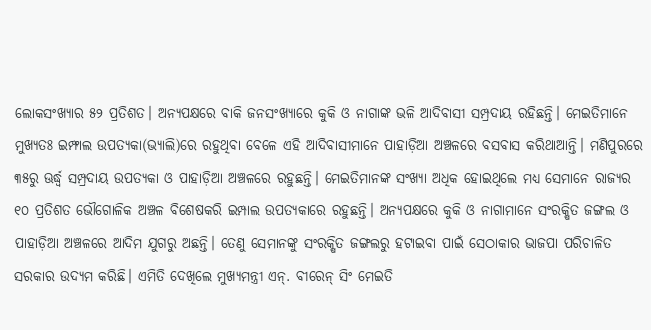ଲୋକସଂଖ୍ୟାର ୫୨ ପ୍ରତିଶତ। ଅନ୍ୟପକ୍ଷରେ ବାକି ଜନସଂଖ୍ୟାରେ କୁକି ଓ ନାଗାଙ୍କ ଭଳି ଆଦିବାସୀ ସମ୍ପ୍ରଦାୟ ରହିଛନ୍ତି। ମେଇତିମାନେ ମୁଖ୍ୟତଃ ଇମ୍ଫାଲ ଉପତ୍ୟକା(ଭ୍ୟାଲି)ରେ ରହୁଥିବା ବେଳେ ଏହି ଆଦିବାସୀମାନେ ପାହାଡ଼ିଆ ଅଞ୍ଚଳରେ ବସବାସ କରିଥାଆନ୍ତି। ମଣିପୁରରେ ୩୫ରୁ ଊର୍ଦ୍ଧ୍ୱ ସମ୍ପ୍ରଦାୟ ଉପତ୍ୟକା ଓ ପାହାଡ଼ିଆ ଅଞ୍ଚଳରେ ରହୁଛନ୍ତି। ମେଇତିମାନଙ୍କ ସଂଖ୍ୟା ଅଧିକ ହୋଇଥିଲେ ମଧ୍ୟ ସେମାନେ ରାଜ୍ୟର ୧୦ ପ୍ରତିଶତ ଭୌଗୋଳିକ ଅଞ୍ଚଳ ବିଶେଷକରି ଇମ୍ପାଲ ଉପତ୍ୟକାରେ ରହୁଛନ୍ତି। ଅନ୍ୟପକ୍ଷରେ କୁକି ଓ ନାଗାମାନେ ସଂରକ୍ଷିତ ଜଙ୍ଗଲ ଓ ପାହାଡ଼ିଆ ଅଞ୍ଚଳରେ ଆଦିମ ଯୁଗରୁ ଅଛନ୍ତି। ତେଣୁ ସେମାନଙ୍କୁ ସଂରକ୍ଷିତ ଜଙ୍ଗଲରୁ ହଟାଇବା ପାଇଁ ସେଠାକାର ଭାଜପା ପରିଚାଳିତ ସରକାର ଉଦ୍ୟମ କରିଛି। ଏମିତି ଦେଖିଲେ ମୁଖ୍ୟମନ୍ତ୍ରୀ ଏନ୍‌. ବୀରେନ୍‌ ସିଂ ମେଇତି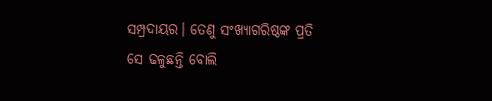ସମ୍ପ୍ରଦାୟର। ତେଣୁ ସଂଖ୍ୟାଗରିଷ୍ଠଙ୍କ ପ୍ରତି ସେ ଢଳୁଛନ୍ତି ବୋଲି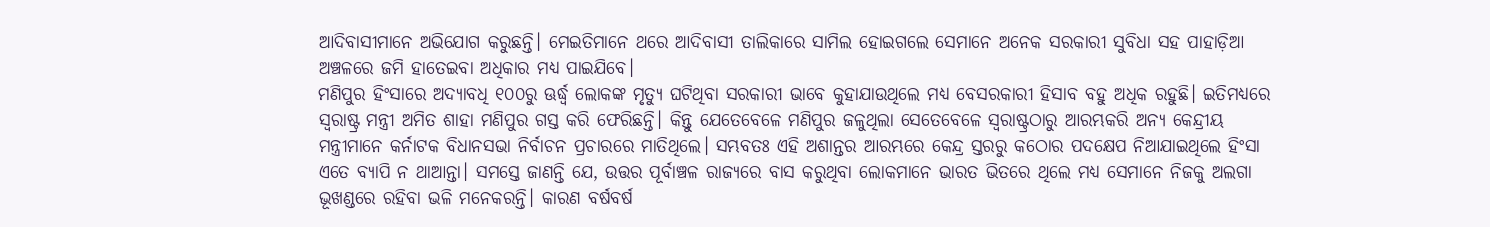ଆଦିବାସୀମାନେ ଅଭିଯୋଗ କରୁଛନ୍ତି। ମେଇତିମାନେ ଥରେ ଆଦିବାସୀ ତାଲିକାରେ ସାମିଲ ହୋଇଗଲେ ସେମାନେ ଅନେକ ସରକାରୀ ସୁବିଧା ସହ ପାହାଡ଼ିଆ ଅଞ୍ଚଳରେ ଜମି ହାତେଇବା ଅଧିକାର ମଧ୍ୟ ପାଇଯିବେ।
ମଣିପୁର ହିଂସାରେ ଅଦ୍ୟାବଧି ୧୦୦ରୁ ଊର୍ଦ୍ଧ୍ୱ ଲୋକଙ୍କ ମୃତ୍ୟୁ ଘଟିଥିବା ସରକାରୀ ଭାବେ କୁହାଯାଉଥିଲେ ମଧ୍ୟ ବେସରକାରୀ ହିସାବ ବହୁ ଅଧିକ ରହୁଛି। ଇତିମଧ୍ୟରେ ସ୍ବରାଷ୍ଟ୍ର ମନ୍ତ୍ରୀ ଅମିତ ଶାହା ମଣିପୁର ଗସ୍ତ କରି ଫେରିଛନ୍ତି। କିନ୍ତୁ ଯେତେବେଳେ ମଣିପୁର ଜଳୁଥିଲା ସେତେବେଳେ ସ୍ବରାଷ୍ଟ୍ରଠାରୁ ଆରମ୍ଭକରି ଅନ୍ୟ କେନ୍ଦ୍ରୀୟ ମନ୍ତ୍ରୀମାନେ କର୍ନାଟକ ବିଧାନସଭା ନିର୍ବାଚନ ପ୍ରଚାରରେ ମାତିଥିଲେ। ସମ୍ଭବତଃ ଏହି ଅଶାନ୍ତର ଆରମ୍ଭରେ କେନ୍ଦ୍ର ସ୍ତରରୁ କଠୋର ପଦକ୍ଷେପ ନିଆଯାଇଥିଲେ ହିଂସା ଏତେ ବ୍ୟାପି ନ ଥାଆନ୍ତା। ସମସ୍ତେ ଜାଣନ୍ତି ଯେ, ଉତ୍ତର ପୂର୍ବାଞ୍ଚଳ ରାଜ୍ୟରେ ବାସ କରୁଥିବା ଲୋକମାନେ ଭାରତ ଭିତରେ ଥିଲେ ମଧ୍ୟ ସେମାନେ ନିଜକୁ ଅଲଗା ଭୂଖଣ୍ଡରେ ରହିବା ଭଳି ମନେକରନ୍ତି। କାରଣ ବର୍ଷବର୍ଷ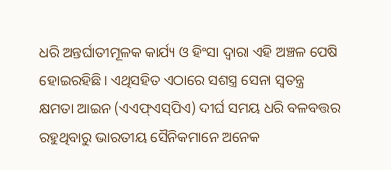ଧରି ଅନ୍ତର୍ଘାତୀମୂଳକ କାର୍ଯ୍ୟ ଓ ହିଂସା ଦ୍ୱାରା ଏହି ଅଞ୍ଚଳ ପେଷି ହୋଇରହିଛି। ଏଥିସହିତ ଏଠାରେ ସଶସ୍ତ୍ର ସେନା ସ୍ବତନ୍ତ୍ର କ୍ଷମତା ଆଇନ (ଏଏଫ୍‌ଏସ୍‌ପିଏ) ଦୀର୍ଘ ସମୟ ଧରି ବଳବତ୍ତର ରହୁଥିବାରୁ ଭାରତୀୟ ସୈନିକମାନେ ଅନେକ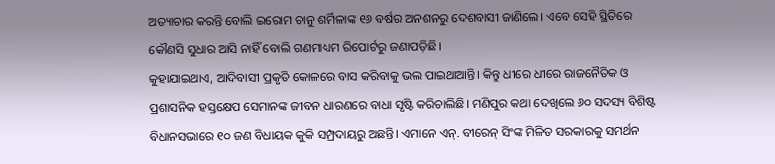ଅତ୍ୟାଚାର କରନ୍ତି ବୋଲି ଇରୋମ ଚାନୁ ଶର୍ମିଳାଙ୍କ ୧୬ ବର୍ଷର ଅନଶନରୁ ଦେଶବାସୀ ଜାଣିଲେ। ଏବେ ସେହି ସ୍ଥିତିରେ କୌଣସି ସୁଧାର ଆସି ନାହିଁ ବୋଲି ଗଣମାଧ୍ୟମ ରିପୋର୍ଟରୁ ଜଣାପଡ଼ିଛି।
କୁହାଯାଇଥାଏ, ଆଦିବାସୀ ପ୍ରକୃତି କୋଳରେ ବାସ କରିବାକୁ ଭଲ ପାଇଥାଆନ୍ତି। କିନ୍ତୁ ଧୀରେ ଧୀରେ ରାଜନୈତିକ ଓ ପ୍ରଶାସନିକ ହସ୍ତକ୍ଷେପ ସେମାନଙ୍କ ଜୀବନ ଧାରଣରେ ବାଧା ସୃଷ୍ଟି କରିଚାଲିଛି। ମଣିପୁର କଥା ଦେଖିଲେ ୬୦ ସଦସ୍ୟ ବିଶିଷ୍ଟ ବିଧାନସଭାରେ ୧୦ ଜଣ ବିଧାୟକ କୁକି ସମ୍ପ୍ରଦାୟରୁ ଅଛନ୍ତି। ଏମାନେ ଏନ୍‌. ବୀରେନ୍‌ ସିଂଙ୍କ ମିଳିତ ସରକାରକୁ ସମର୍ଥନ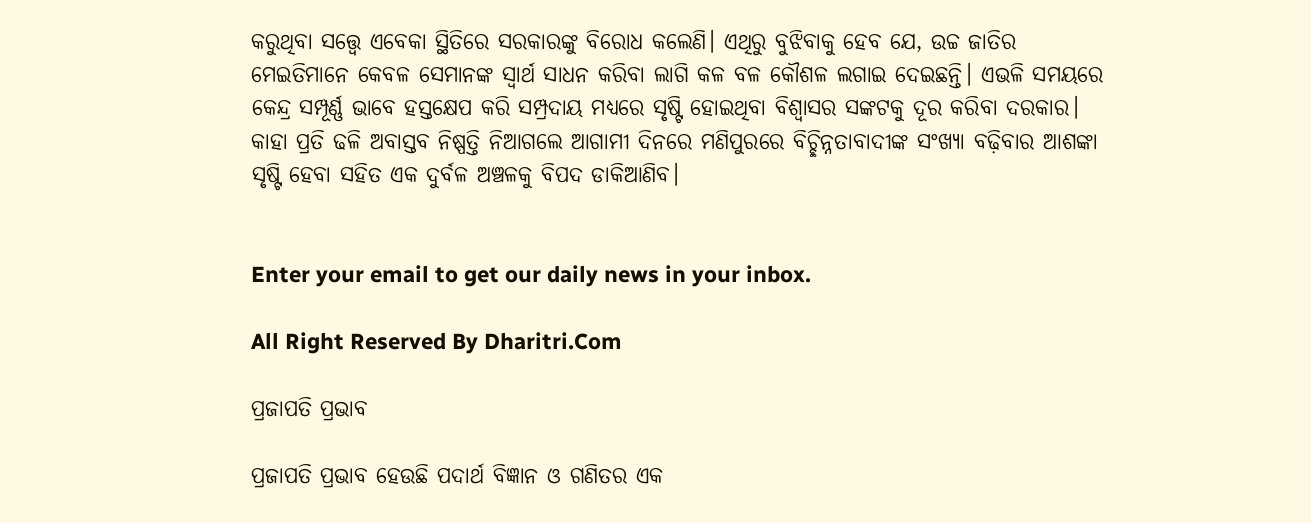କରୁଥିବା ସତ୍ତ୍ୱେ ଏବେକା ସ୍ଥିତିରେ ସରକାରଙ୍କୁ ବିରୋଧ କଲେଣି। ଏଥିରୁ ବୁଝିବାକୁ ହେବ ଯେ, ଉଚ୍ଚ ଜାତିର ମେଇତିମାନେ କେବଳ ସେମାନଙ୍କ ସ୍ବାର୍ଥ ସାଧନ କରିବା ଲାଗି କଳ ବଳ କୌଶଳ ଲଗାଇ ଦେଇଛନ୍ତି। ଏଭଳି ସମୟରେ କେନ୍ଦ୍ର ସମ୍ପୂର୍ଣ୍ଣ ଭାବେ ହସ୍ତକ୍ଷେପ କରି ସମ୍ପ୍ରଦାୟ ମଧ୍ୟରେ ସୃଷ୍ଟି ହୋଇଥିବା ବିଶ୍ୱାସର ସଙ୍କଟକୁ ଦୂର କରିବା ଦରକାର। କାହା ପ୍ରତି ଢଳି ଅବାସ୍ତବ ନିଷ୍ପତ୍ତି ନିଆଗଲେ ଆଗାମୀ ଦିନରେ ମଣିପୁରରେ ବିଚ୍ଛିନ୍ନତାବାଦୀଙ୍କ ସଂଖ୍ୟା ବଢ଼ିବାର ଆଶଙ୍କା ସୃଷ୍ଟି ହେବା ସହିତ ଏକ ଦୁର୍ବଳ ଅଞ୍ଚଳକୁ ବିପଦ ଡାକିଆଣିବ।


Enter your email to get our daily news in your inbox.

All Right Reserved By Dharitri.Com

ପ୍ରଜାପତି ପ୍ରଭାବ

ପ୍ରଜାପତି ପ୍ରଭାବ ହେଉଛି ପଦାର୍ଥ ବିଜ୍ଞାନ ଓ ଗଣିତର ଏକ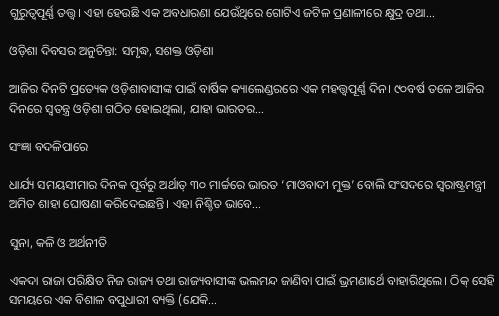ଗୁରୁତ୍ୱପୂର୍ଣ୍ଣ ତତ୍ତ୍ୱ। ଏହା ହେଉଛି ଏକ ଅବଧାରଣା ଯେଉଁଥିରେ ଗୋଟିଏ ଜଟିଳ ପ୍ରଣାଳୀରେ କ୍ଷୁଦ୍ର ତଥା…

ଓଡ଼ିଶା ଦିବସର ଅନୁଚିନ୍ତା: ସମୃଦ୍ଧ, ସଶକ୍ତ ଓଡ଼ିଶା

ଆଜିର ଦିନଟି ପ୍ରତ୍ୟେକ ଓଡ଼ିଶାବାସୀଙ୍କ ପାଇଁ ବାର୍ଷିକ କ୍ୟାଲେଣ୍ଡରରେ ଏକ ମହତ୍ତ୍ୱପୂର୍ଣ୍ଣ ଦିନ। ୯୦ବର୍ଷ ତଳେ ଆଜିର ଦିନରେ ସ୍ବତନ୍ତ୍ର ଓଡ଼ିଶା ଗଠିତ ହୋଇଥିଲା, ଯାହା ଭାରତର…

ସଂଜ୍ଞା ବଦଳିପାରେ

ଧାର୍ଯ୍ୟ ସମୟସୀମାର ଦିନକ ପୂର୍ବରୁ ଅର୍ଥାତ୍‌ ୩୦ ମାର୍ଚ୍ଚରେ ଭାରତ ‘ମାଓବାଦୀ ମୁକ୍ତ’ ବୋଲି ସଂସଦରେ ସ୍ବରାଷ୍ଟ୍ରମନ୍ତ୍ରୀ ଅମିତ ଶାହା ଘୋଷଣା କରିଦେଇଛନ୍ତି। ଏହା ନିଶ୍ଚିତ ଭାବେ…

ସୁନା, କଳି ଓ ଅର୍ଥନୀତି

ଏକଦା ରାଜା ପରିକ୍ଷିତ ନିଜ ରାଜ୍ୟ ତଥା ରାଜ୍ୟବାସୀଙ୍କ ଭଲମନ୍ଦ ଜାଣିବା ପାଇଁ ଭ୍ରମଣାର୍ଥେ ବାହାରିଥିଲେ। ଠିକ୍‌ ସେହି ସମୟରେ ଏକ ବିଶାଳ ବପୁଧାରୀ ବ୍ୟକ୍ତି (ଯେକି…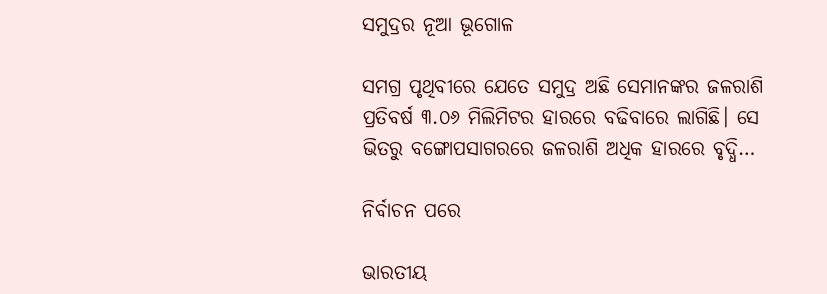ସମୁଦ୍ରର ନୂଆ ଭୂଗୋଳ

ସମଗ୍ର ପୃଥିବୀରେ ଯେତେ ସମୁଦ୍ର ଅଛି ସେମାନଙ୍କର ଜଳରାଶି ପ୍ରତିବର୍ଷ ୩.୦୬ ମିଲିମିଟର ହାରରେ ବଢିବାରେ ଲାଗିଛି। ସେ ଭିତରୁ ବଙ୍ଗୋପସାଗରରେ ଜଳରାଶି ଅଧିକ ହାରରେ ବୃଦ୍ଧି…

ନିର୍ବାଚନ ପରେ

ଭାରତୀୟ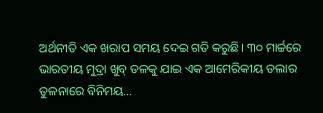ଅର୍ଥନୀତି ଏକ ଖରାପ ସମୟ ଦେଇ ଗତି କରୁଛି। ୩୦ ମାର୍ଚ୍ଚରେ ଭାରତୀୟ ମୁଦ୍ରା ଖୁବ୍‌ ତଳକୁ ଯାଇ ଏକ ଆମେରିକୀୟ ଡଲାର ତୁଳନାରେ ବିନିମୟ…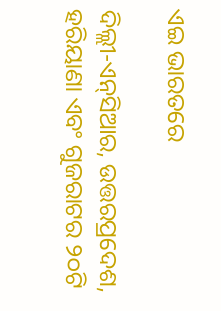ଏଇ ଭାରତରେ

ଦିଲ୍ଲୀ-ଏନ୍‌ସିଆର, ଉତ୍ତରପ୍ରଦେଶ, ହରିୟାଣା ଏବଂ ଗୁଜରାଟର ୨୦ଟି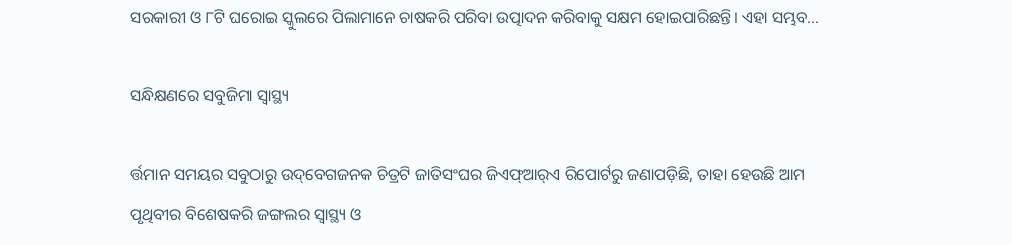ସରକାରୀ ଓ ୮ଟି ଘରୋଇ ସ୍କୁଲରେ ପିଲାମାନେ ଚାଷକରି ପରିବା ଉତ୍ପାଦନ କରିବାକୁ ସକ୍ଷମ ହୋଇପାରିଛନ୍ତି। ଏହା ସମ୍ଭବ…

ସନ୍ଧିକ୍ଷଣରେ ସବୁଜିମା ସ୍ବାସ୍ଥ୍ୟ

ର୍ତ୍ତମାନ ସମୟର ସବୁଠାରୁ ଉଦ୍‌ବେଗଜନକ ଚିତ୍ରଟି ଜାତିସଂଘର ଜିଏଫ୍‌ଆର୍‌ଏ ରିପୋର୍ଟରୁ ଜଣାପଡ଼ିଛି, ତାହା ହେଉଛି ଆମ ପୃଥିବୀର ବିଶେଷକରି ଜଙ୍ଗଲର ସ୍ବାସ୍ଥ୍ୟ ଓ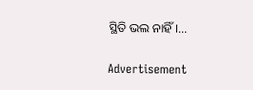ସ୍ଥିତି ଭଲ ନାହିଁ।…

Advertisement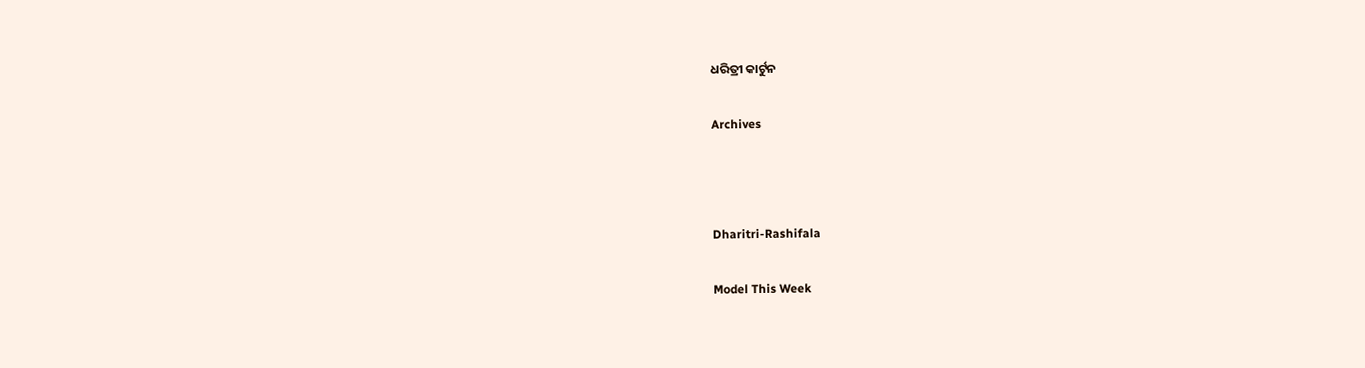ଧରିତ୍ରୀ କାର୍ଟୁନ

Archives



Dharitri-Rashifala

Model This Week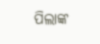ପିଲାଙ୍କ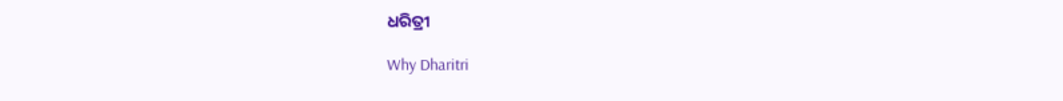ଧରିତ୍ରୀ

Why Dharitri